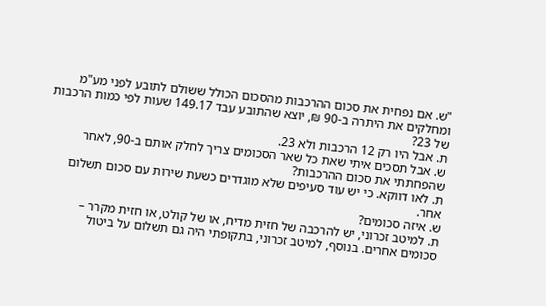"ש. אם נפחית את סכום ההרכבות מהסכום הכולל ששולם לתובע לפני מע"מ ומחלקים את היתרה ב-90 ₪, יוצא שהתובע עבד 149.17 שעות לפי כמות הרכבות של 23?
ת. אבל היו רק 12 הרכבות ולא 23.
ש. אבל תסכים איתי שאת כל שאר הסכומים צריך לחלק אותם ב-90, לאחר שהפחתתי את סכום ההרכבות?
ת. לאו דווקא. כי יש עוד סעיפים שלא מוגדרים כשעת שירות עם סכום תשלום אחר.
ש. איזה סכומים?
ת. למיטב זכרוני, יש להרכבה של חזית מדיח, או של קולט, או חזית מקרר – סכומים אחרים. בנוסף, למיטב זכרוני, בתקופתי היה גם תשלום על ביטול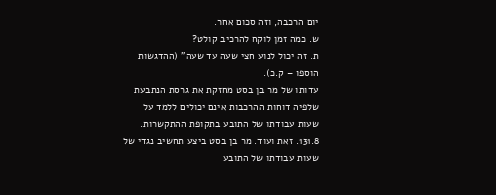יום הרכבה, וזה סכום אחר.
ש. כמה זמן לוקח להרכיב קולט?
ת. זה יכול לנוע חצי שעה עד שעה" (ההדגשות הוספו – ק.כ).
עדותו של מר בן בסט מחזקת את גרסת הנתבעת שלפיה דוחות ההרכבות אינם יכולים ללמד על שעות עבודתו של התובע בתקופת ההתקשרות.
131.8. זאת ועוד. מר בן בסט ביצע תחשיב נגדי של שעות עבודתו של התובע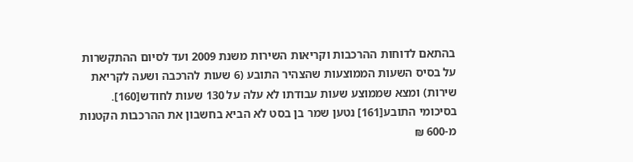בהתאם לדוחות ההרכבות וקריאות השירות משנת 2009 ועד לסיום ההתקשרות על בסיס השעות הממוצעות שהצהיר התובע (6 שעות להרכבה ושעה לקריאת שירות) ומצא שממוצע שעות עבודתו לא עלה על 130 שעות לחודש[160].
בסיכומי התובע[161] נטען שמר בן בסט לא הביא בחשבון את ההרכבות הקטנות מ-600 ₪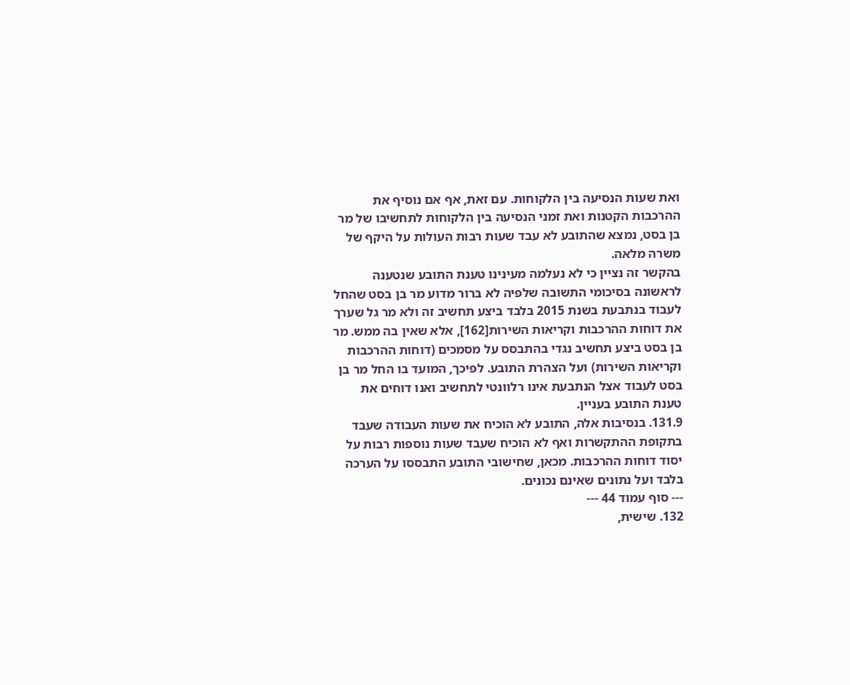ואת שעות הנסיעה בין הלקוחות. עם זאת, אף אם נוסיף את ההרכבות הקטנות ואת זמני הנסיעה בין הלקוחות לתחשיבו של מר בן בסט, נמצא שהתובע לא עבד שעות רבות העולות על היקף של משרה מלאה.
בהקשר זה נציין כי לא נעלמה מעינינו טענת התובע שנטענה לראשונה בסיכומי התשובה שלפיה לא ברור מדוע מר בן בסט שהחל לעבוד בנתבעת בשנת 2015 בלבד ביצע תחשיב זה ולא מר גל שערך את דוחות ההרכבות וקריאות השירות[162], אלא שאין בה ממש. מר בן בסט ביצע תחשיב נגדי בהתבסס על מסמכים (דוחות ההרכבות וקריאות השירות) ועל הצהרת התובע. לפיכך, המועד בו החל מר בן בסט לעבוד אצל הנתבעת אינו רלוונטי לתחשיב ואנו דוחים את טענת התובע בעניין.
131.9. בנסיבות אלה, התובע לא הוכיח את שעות העבודה שעבד בתקופת ההתקשרות ואף לא הוכיח שעבד שעות נוספות רבות על יסוד דוחות ההרכבות. מכאן, שחישובי התובע התבססו על הערכה בלבד ועל נתונים שאינם נכונים.
--- סוף עמוד 44 ---
132. שישית,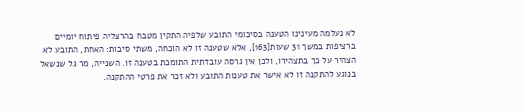לא נעלמה מעינינו הטענה בסיכומי התובע שלפיה התקין מטבח בהרצליה פיתוח יומיים ברציפות במשך 31 שעות[163], אלא שטענה זו לא הוכחה, משתי סיבות: האחת, התובע לא הצהיר על כך בתצהירו, ולכן אין גרסה עובדתית התומכת בטענה זו. השנייה, מר גל שנשאל בנוגע להתקנה זו לא אישר את טענות התובע ולא זכר את פרטי ההתקנה.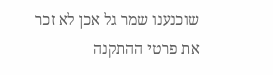שוכנענו שמר גל אכן לא זכר את פרטי ההתקנה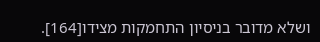ושלא מדובר בניסיון התחמקות מצידו[164].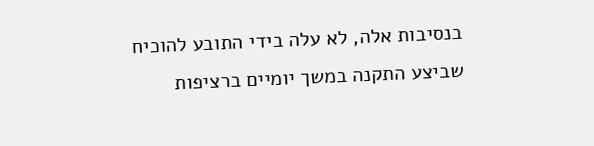בנסיבות אלה, לא עלה בידי התובע להוכיח שביצע התקנה במשך יומיים ברציפות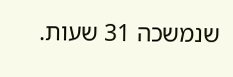שנמשכה 31 שעות.